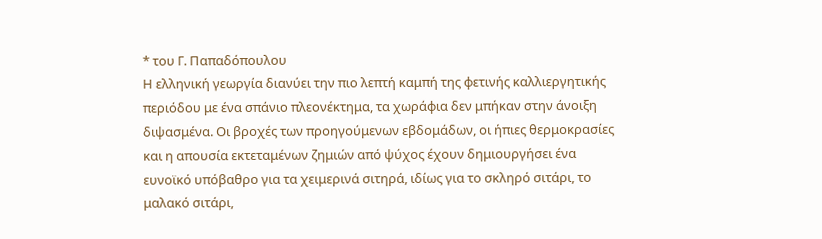* του Γ. Παπαδόπουλου
Η ελληνική γεωργία διανύει την πιο λεπτή καμπή της φετινής καλλιεργητικής περιόδου με ένα σπάνιο πλεονέκτημα, τα χωράφια δεν μπήκαν στην άνοιξη διψασμένα. Οι βροχές των προηγούμενων εβδομάδων, οι ήπιες θερμοκρασίες και η απουσία εκτεταμένων ζημιών από ψύχος έχουν δημιουργήσει ένα ευνοϊκό υπόβαθρο για τα χειμερινά σιτηρά, ιδίως για το σκληρό σιτάρι, το μαλακό σιτάρι,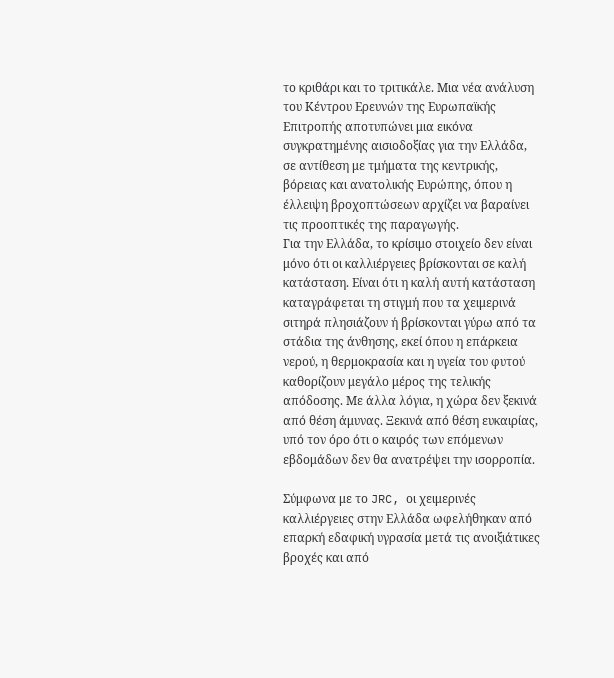το κριθάρι και το τριτικάλε. Μια νέα ανάλυση του Κέντρου Ερευνών της Ευρωπαϊκής Επιτροπής αποτυπώνει μια εικόνα συγκρατημένης αισιοδοξίας για την Ελλάδα, σε αντίθεση με τμήματα της κεντρικής, βόρειας και ανατολικής Ευρώπης, όπου η έλλειψη βροχοπτώσεων αρχίζει να βαραίνει τις προοπτικές της παραγωγής.
Για την Ελλάδα, το κρίσιμο στοιχείο δεν είναι μόνο ότι οι καλλιέργειες βρίσκονται σε καλή κατάσταση. Είναι ότι η καλή αυτή κατάσταση καταγράφεται τη στιγμή που τα χειμερινά σιτηρά πλησιάζουν ή βρίσκονται γύρω από τα στάδια της άνθησης, εκεί όπου η επάρκεια νερού, η θερμοκρασία και η υγεία του φυτού καθορίζουν μεγάλο μέρος της τελικής απόδοσης. Με άλλα λόγια, η χώρα δεν ξεκινά από θέση άμυνας. Ξεκινά από θέση ευκαιρίας, υπό τον όρο ότι ο καιρός των επόμενων εβδομάδων δεν θα ανατρέψει την ισορροπία.

Σύμφωνα με το JRC, οι χειμερινές καλλιέργειες στην Ελλάδα ωφελήθηκαν από επαρκή εδαφική υγρασία μετά τις ανοιξιάτικες βροχές και από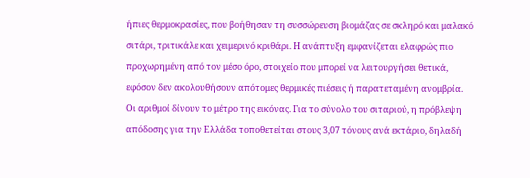ήπιες θερμοκρασίες, που βοήθησαν τη συσσώρευση βιομάζας σε σκληρό και μαλακό σιτάρι, τριτικάλε και χειμερινό κριθάρι. Η ανάπτυξη εμφανίζεται ελαφρώς πιο προχωρημένη από τον μέσο όρο, στοιχείο που μπορεί να λειτουργήσει θετικά, εφόσον δεν ακολουθήσουν απότομες θερμικές πιέσεις ή παρατεταμένη ανομβρία.
Οι αριθμοί δίνουν το μέτρο της εικόνας. Για το σύνολο του σιταριού, η πρόβλεψη απόδοσης για την Ελλάδα τοποθετείται στους 3,07 τόνους ανά εκτάριο, δηλαδή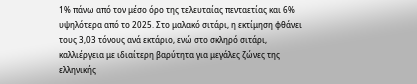1% πάνω από τον μέσο όρο της τελευταίας πενταετίας και 6% υψηλότερα από το 2025. Στο μαλακό σιτάρι, η εκτίμηση φθάνει τους 3,03 τόνους ανά εκτάριο, ενώ στο σκληρό σιτάρι, καλλιέργεια με ιδιαίτερη βαρύτητα για μεγάλες ζώνες της ελληνικής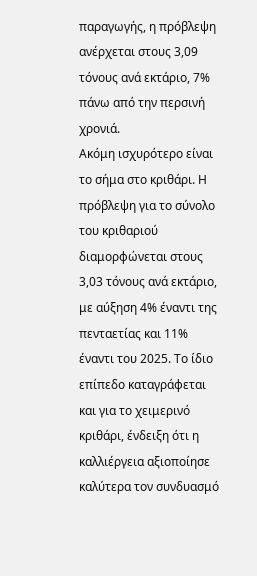παραγωγής, η πρόβλεψη ανέρχεται στους 3,09 τόνους ανά εκτάριο, 7% πάνω από την περσινή χρονιά.
Ακόμη ισχυρότερο είναι το σήμα στο κριθάρι. Η πρόβλεψη για το σύνολο του κριθαριού διαμορφώνεται στους 3,03 τόνους ανά εκτάριο, με αύξηση 4% έναντι της πενταετίας και 11% έναντι του 2025. Το ίδιο επίπεδο καταγράφεται και για το χειμερινό κριθάρι, ένδειξη ότι η καλλιέργεια αξιοποίησε καλύτερα τον συνδυασμό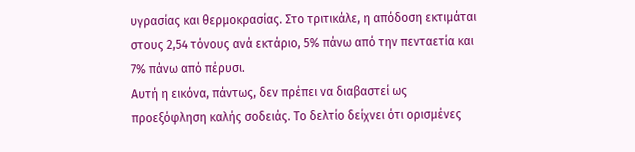υγρασίας και θερμοκρασίας. Στο τριτικάλε, η απόδοση εκτιμάται στους 2,54 τόνους ανά εκτάριο, 5% πάνω από την πενταετία και 7% πάνω από πέρυσι.
Αυτή η εικόνα, πάντως, δεν πρέπει να διαβαστεί ως προεξόφληση καλής σοδειάς. Το δελτίο δείχνει ότι ορισμένες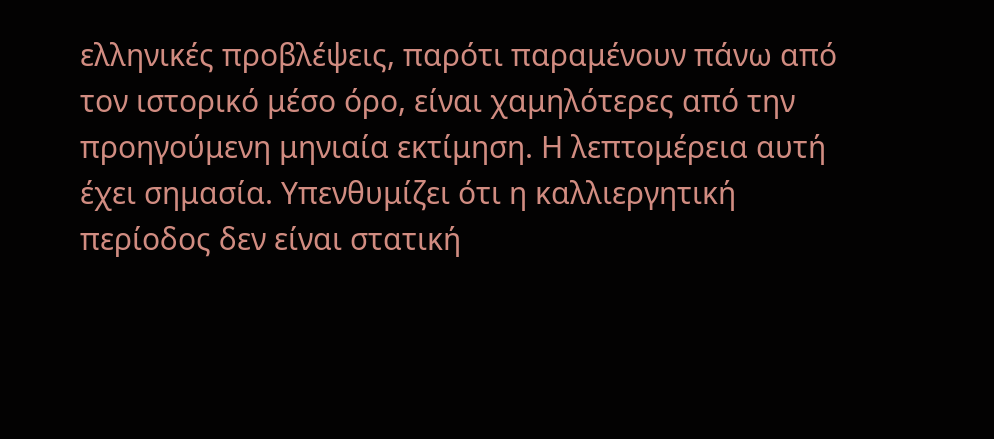ελληνικές προβλέψεις, παρότι παραμένουν πάνω από τον ιστορικό μέσο όρο, είναι χαμηλότερες από την προηγούμενη μηνιαία εκτίμηση. Η λεπτομέρεια αυτή έχει σημασία. Υπενθυμίζει ότι η καλλιεργητική περίοδος δεν είναι στατική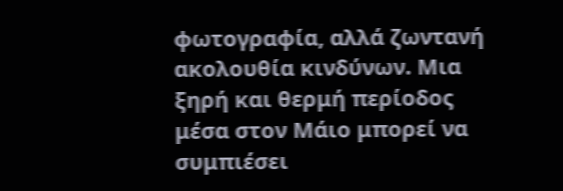φωτογραφία, αλλά ζωντανή ακολουθία κινδύνων. Μια ξηρή και θερμή περίοδος μέσα στον Μάιο μπορεί να συμπιέσει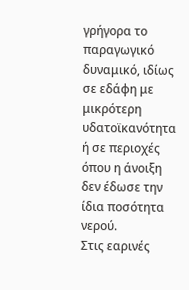γρήγορα το παραγωγικό δυναμικό, ιδίως σε εδάφη με μικρότερη υδατοϊκανότητα ή σε περιοχές όπου η άνοιξη δεν έδωσε την ίδια ποσότητα νερού.
Στις εαρινές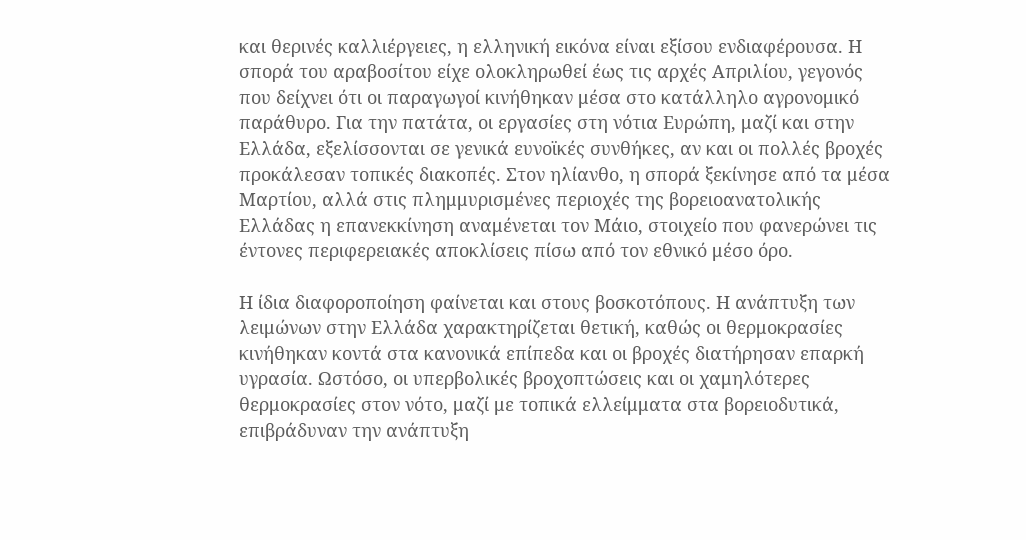και θερινές καλλιέργειες, η ελληνική εικόνα είναι εξίσου ενδιαφέρουσα. Η σπορά του αραβοσίτου είχε ολοκληρωθεί έως τις αρχές Απριλίου, γεγονός που δείχνει ότι οι παραγωγοί κινήθηκαν μέσα στο κατάλληλο αγρονομικό παράθυρο. Για την πατάτα, οι εργασίες στη νότια Ευρώπη, μαζί και στην Ελλάδα, εξελίσσονται σε γενικά ευνοϊκές συνθήκες, αν και οι πολλές βροχές προκάλεσαν τοπικές διακοπές. Στον ηλίανθο, η σπορά ξεκίνησε από τα μέσα Μαρτίου, αλλά στις πλημμυρισμένες περιοχές της βορειοανατολικής Ελλάδας η επανεκκίνηση αναμένεται τον Μάιο, στοιχείο που φανερώνει τις έντονες περιφερειακές αποκλίσεις πίσω από τον εθνικό μέσο όρο.

Η ίδια διαφοροποίηση φαίνεται και στους βοσκοτόπους. Η ανάπτυξη των λειμώνων στην Ελλάδα χαρακτηρίζεται θετική, καθώς οι θερμοκρασίες κινήθηκαν κοντά στα κανονικά επίπεδα και οι βροχές διατήρησαν επαρκή υγρασία. Ωστόσο, οι υπερβολικές βροχοπτώσεις και οι χαμηλότερες θερμοκρασίες στον νότο, μαζί με τοπικά ελλείμματα στα βορειοδυτικά, επιβράδυναν την ανάπτυξη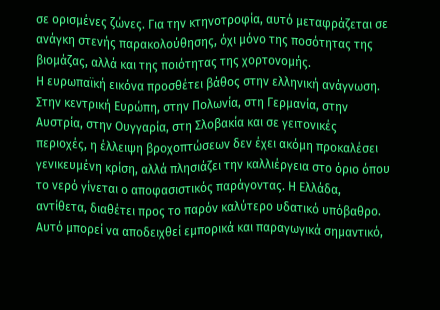σε ορισμένες ζώνες. Για την κτηνοτροφία, αυτό μεταφράζεται σε ανάγκη στενής παρακολούθησης, όχι μόνο της ποσότητας της βιομάζας, αλλά και της ποιότητας της χορτονομής.
Η ευρωπαϊκή εικόνα προσθέτει βάθος στην ελληνική ανάγνωση. Στην κεντρική Ευρώπη, στην Πολωνία, στη Γερμανία, στην Αυστρία, στην Ουγγαρία, στη Σλοβακία και σε γειτονικές περιοχές, η έλλειψη βροχοπτώσεων δεν έχει ακόμη προκαλέσει γενικευμένη κρίση, αλλά πλησιάζει την καλλιέργεια στο όριο όπου το νερό γίνεται ο αποφασιστικός παράγοντας. Η Ελλάδα, αντίθετα, διαθέτει προς το παρόν καλύτερο υδατικό υπόβαθρο. Αυτό μπορεί να αποδειχθεί εμπορικά και παραγωγικά σημαντικό,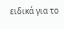ειδικά για το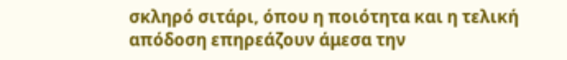σκληρό σιτάρι, όπου η ποιότητα και η τελική απόδοση επηρεάζουν άμεσα την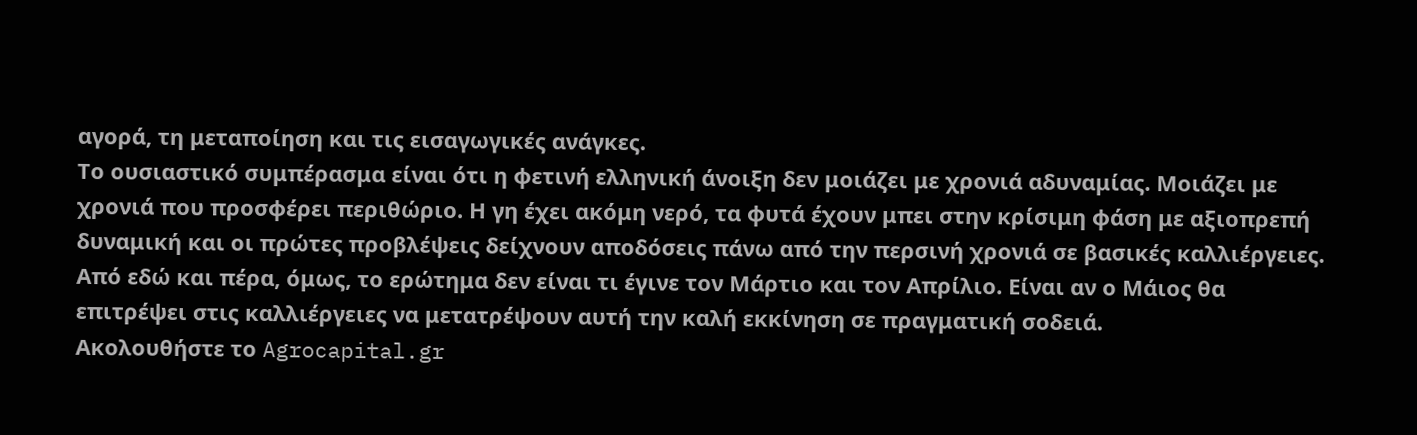αγορά, τη μεταποίηση και τις εισαγωγικές ανάγκες.
Το ουσιαστικό συμπέρασμα είναι ότι η φετινή ελληνική άνοιξη δεν μοιάζει με χρονιά αδυναμίας. Μοιάζει με χρονιά που προσφέρει περιθώριο. Η γη έχει ακόμη νερό, τα φυτά έχουν μπει στην κρίσιμη φάση με αξιοπρεπή δυναμική και οι πρώτες προβλέψεις δείχνουν αποδόσεις πάνω από την περσινή χρονιά σε βασικές καλλιέργειες. Από εδώ και πέρα, όμως, το ερώτημα δεν είναι τι έγινε τον Μάρτιο και τον Απρίλιο. Είναι αν ο Μάιος θα επιτρέψει στις καλλιέργειες να μετατρέψουν αυτή την καλή εκκίνηση σε πραγματική σοδειά.
Ακολουθήστε το Agrocapital.gr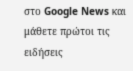στο Google News και μάθετε πρώτοι τις ειδήσεις